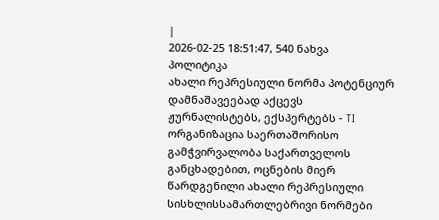|
2026-02-25 18:51:47, 540 ნახვა
პოლიტიკა
ახალი რეპრესიული ნორმა პოტენციურ დამნაშავეებად აქცევს ჟურნალისტებს, ექსპერტებს - TI
ორგანიზაცია საერთაშორისო გამჭვირვალობა საქართველოს განცხადებით, ოცნების მიერ წარდგენილი ახალი რეპრესიული სისხლისსამართლებრივი ნორმები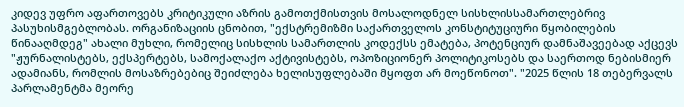კიდევ უფრო აფართოვებს კრიტიკული აზრის გამოთქმისთვის მოსალოდნელ სისხლისსამართლებრივ პასუხისმგებლობას. ორგანიზაციის ცნობით, "ექსტრემიზმი საქართველოს კონსტიტუციური წყობილების წინააღმდეგ" ახალი მუხლი, რომელიც სისხლის სამართლის კოდექსს ემატება, პოტენციურ დამნაშავეებად აქცევს "ჟურნალისტებს, ექსპერტებს, სამოქალაქო აქტივისტებს, ოპოზიციონერ პოლიტიკოსებს და საერთოდ ნებისმიერ ადამიანს, რომლის მოსაზრებებიც შეიძლება ხელისუფლებაში მყოფთ არ მოეწონოთ". "2025 წლის 18 თებერვალს პარლამენტმა მეორე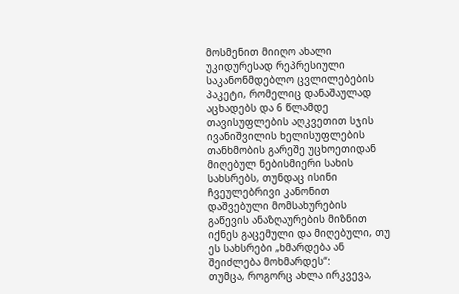მოსმენით მიიღო ახალი უკიდურესად რეპრესიული საკანონმდებლო ცვლილებების პაკეტი, რომელიც დანაშაულად აცხადებს და 6 წლამდე თავისუფლების აღკვეთით სჯის ივანიშვილის ხელისუფლების თანხმობის გარეშე უცხოეთიდან მიღებულ ნებისმიერი სახის სახსრებს, თუნდაც ისინი ჩვეულებრივი კანონით დაშვებული მომსახურების გაწევის ანაზღაურების მიზნით იქნეს გაცემული და მიღებული, თუ ეს სახსრები „ხმარდება ან შეიძლება მოხმარდეს“:
თუმცა, როგორც ახლა ირკვევა,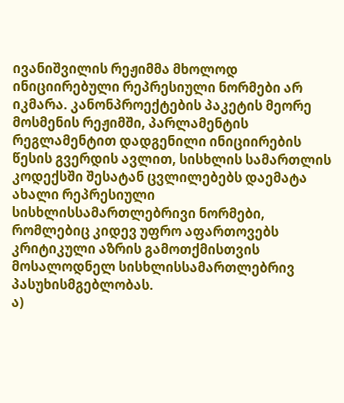ივანიშვილის რეჟიმმა მხოლოდ ინიციირებული რეპრესიული ნორმები არ იკმარა. კანონპროექტების პაკეტის მეორე მოსმენის რეჟიმში, პარლამენტის რეგლამენტით დადგენილი ინიციირების წესის გვერდის ავლით, სისხლის სამართლის კოდექსში შესატან ცვლილებებს დაემატა ახალი რეპრესიული სისხლისსამართლებრივი ნორმები, რომლებიც კიდევ უფრო აფართოვებს კრიტიკული აზრის გამოთქმისთვის მოსალოდნელ სისხლისსამართლებრივ პასუხისმგებლობას.
ა)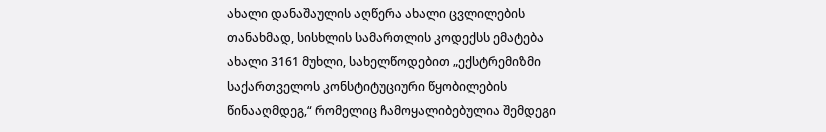ახალი დანაშაულის აღწერა ახალი ცვლილების თანახმად, სისხლის სამართლის კოდექსს ემატება ახალი 3161 მუხლი, სახელწოდებით „ექსტრემიზმი საქართველოს კონსტიტუციური წყობილების წინააღმდეგ,“ რომელიც ჩამოყალიბებულია შემდეგი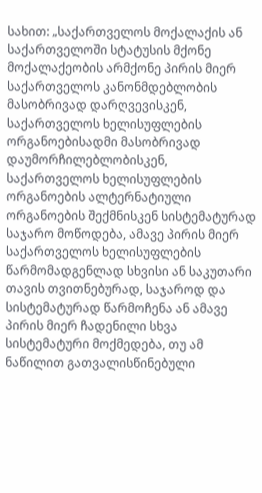სახით: „საქართველოს მოქალაქის ან საქართველოში სტატუსის მქონე მოქალაქეობის არმქონე პირის მიერ საქართველოს კანონმდებლობის მასობრივად დარღვევისკენ, საქართველოს ხელისუფლების ორგანოებისადმი მასობრივად დაუმორჩილებლობისკენ, საქართველოს ხელისუფლების ორგანოების ალტერნატიული ორგანოების შექმნისკენ სისტემატურად საჯარო მოწოდება, ამავე პირის მიერ საქართველოს ხელისუფლების წარმომადგენლად სხვისი ან საკუთარი თავის თვითნებურად, საჯაროდ და სისტემატურად წარმოჩენა ან ამავე პირის მიერ ჩადენილი სხვა სისტემატური მოქმედება, თუ ამ ნაწილით გათვალისწინებული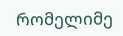რომელიმე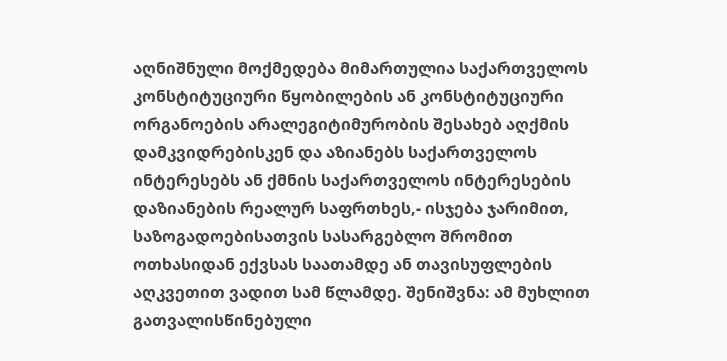აღნიშნული მოქმედება მიმართულია საქართველოს კონსტიტუციური წყობილების ან კონსტიტუციური ორგანოების არალეგიტიმურობის შესახებ აღქმის დამკვიდრებისკენ და აზიანებს საქართველოს ინტერესებს ან ქმნის საქართველოს ინტერესების დაზიანების რეალურ საფრთხეს,- ისჯება ჯარიმით, საზოგადოებისათვის სასარგებლო შრომით ოთხასიდან ექვსას საათამდე ან თავისუფლების აღკვეთით ვადით სამ წლამდე. შენიშვნა: ამ მუხლით გათვალისწინებული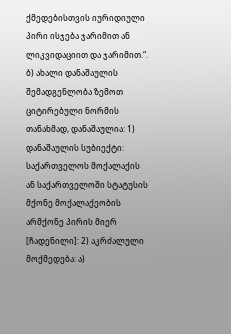ქმედებისთვის იურიდიული პირი ისჯება ჯარიმით ან ლიკვიდაციით და ჯარიმით.“. ბ) ახალი დანაშაულის შემადგენლობა ზემოთ ციტირებული ნორმის თანახმად, დანაშაულია: 1) დანაშაულის სუბიექტი: საქართველოს მოქალაქის ან საქართველოში სტატუსის მქონე მოქალაქეობის არმქონე პირის მიერ [ჩადენილი]: 2) აკრძალული მოქმედება: ა)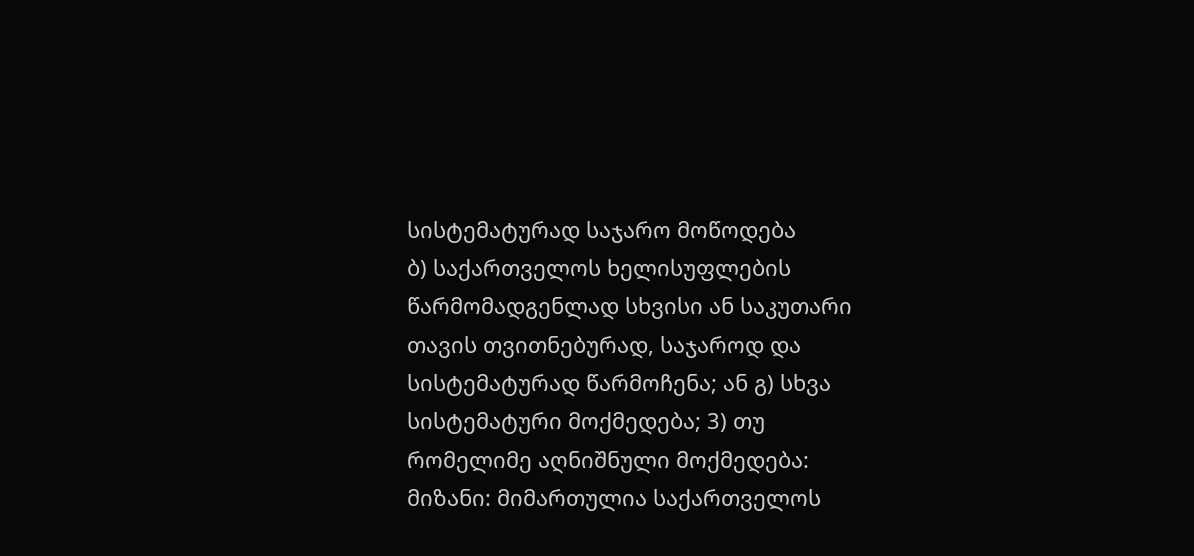სისტემატურად საჯარო მოწოდება
ბ) საქართველოს ხელისუფლების წარმომადგენლად სხვისი ან საკუთარი თავის თვითნებურად, საჯაროდ და სისტემატურად წარმოჩენა; ან გ) სხვა სისტემატური მოქმედება; 3) თუ რომელიმე აღნიშნული მოქმედება: მიზანი: მიმართულია საქართველოს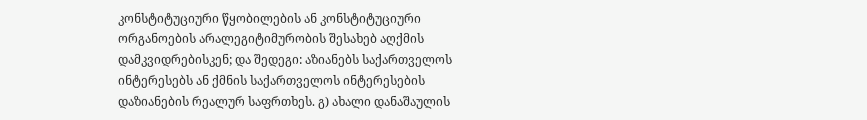კონსტიტუციური წყობილების ან კონსტიტუციური ორგანოების არალეგიტიმურობის შესახებ აღქმის დამკვიდრებისკენ; და შედეგი: აზიანებს საქართველოს ინტერესებს ან ქმნის საქართველოს ინტერესების დაზიანების რეალურ საფრთხეს. გ) ახალი დანაშაულის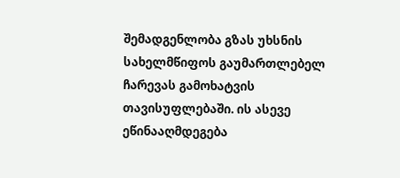შემადგენლობა გზას უხსნის სახელმწიფოს გაუმართლებელ ჩარევას გამოხატვის თავისუფლებაში. ის ასევე ეწინააღმდეგება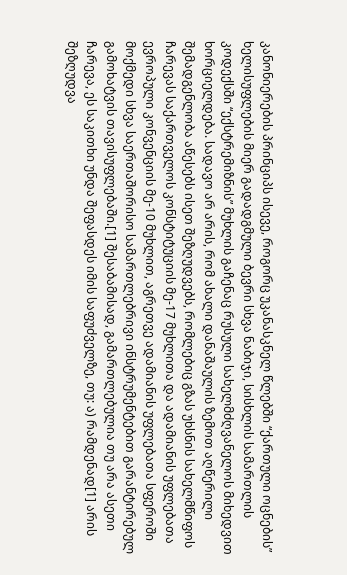კანონიერების პრინციპს ისევე, როგორც უკანასკნელ წლებში “ქართული ოცნების” ხელისუფლების მიერ გადადგმული ბევრი სხვა ნაბიჯი, სისხლის სამართლის კოდექსში “ექსტრემიზნის” მუხლის გაჩენაც რუსული სახელმძღვანელოს მიხედვით ხორციელდება. სადავო არ არის, რომ ახალი დანაშაულის ზემოთ აღწერილი შემადგენლობა აწესებს ისეთ შეზღუდვებს, რომლებიც გზას უხსნის სახელმწიფოს ჩარევას საქართველოს კონსტიტუციის მე-17 მუხლითა და ადამიანის უფლებათა ევროპული კონვენციის მე-10 მუხლით, აგრეთვე ადამიანის უფლებათა სფეროში მოქმედი სხვა საერთაშორისო სამართლებრივი ინსტრუმენტებით გარანტირებულ გამოხატვის თავისუფლებაში.[1] შესაბამისად, გამართლებულია თუ არა ასეთი ჩარევა, ეს საკითხი უნდა შეფასდეს იმის საფუძველზე, თუ: ა) რამდენად[1] არის შეზღუდვა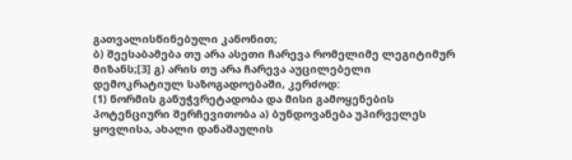გათვალისწინებული კანონით;
ბ) შეესაბამება თუ არა ასეთი ჩარევა რომელიმე ლეგიტიმურ მიზანს;[3] გ) არის თუ არა ჩარევა აუცილებელი დემოკრატიულ საზოგადოებაში, კერძოდ:
(1) ნორმის განუჭვრეტადობა და მისი გამოყენების პოტენციური შერჩევითობა ა) ბუნდოვანება უპირველეს ყოვლისა, ახალი დანაშაულის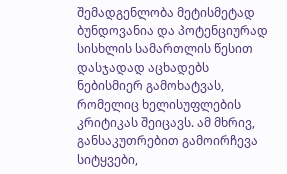შემადგენლობა მეტისმეტად ბუნდოვანია და პოტენციურად სისხლის სამართლის წესით დასჯადად აცხადებს ნებისმიერ გამოხატვას, რომელიც ხელისუფლების კრიტიკას შეიცავს. ამ მხრივ, განსაკუთრებით გამოირჩევა სიტყვები,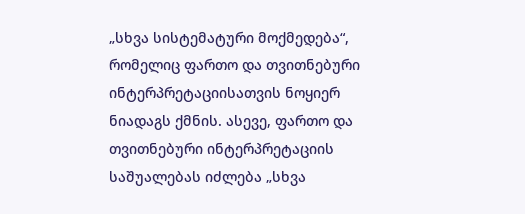„სხვა სისტემატური მოქმედება“, რომელიც ფართო და თვითნებური ინტერპრეტაციისათვის ნოყიერ ნიადაგს ქმნის. ასევე, ფართო და თვითნებური ინტერპრეტაციის საშუალებას იძლება „სხვა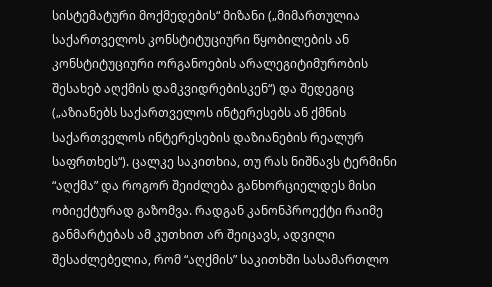სისტემატური მოქმედების“ მიზანი („მიმართულია საქართველოს კონსტიტუციური წყობილების ან კონსტიტუციური ორგანოების არალეგიტიმურობის შესახებ აღქმის დამკვიდრებისკენ“) და შედეგიც („აზიანებს საქართველოს ინტერესებს ან ქმნის საქართველოს ინტერესების დაზიანების რეალურ საფრთხეს“). ცალკე საკითხია, თუ რას ნიშნავს ტერმინი “აღქმა” და როგორ შეიძლება განხორციელდეს მისი ობიექტურად გაზომვა. რადგან კანონპროექტი რაიმე განმარტებას ამ კუთხით არ შეიცავს, ადვილი შესაძლებელია, რომ “აღქმის” საკითხში სასამართლო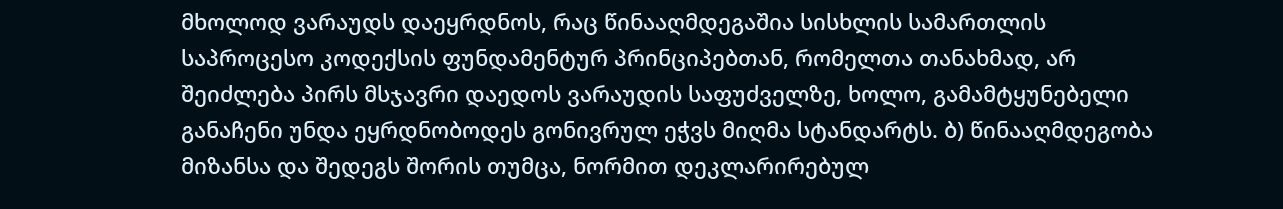მხოლოდ ვარაუდს დაეყრდნოს, რაც წინააღმდეგაშია სისხლის სამართლის საპროცესო კოდექსის ფუნდამენტურ პრინციპებთან, რომელთა თანახმად, არ შეიძლება პირს მსჯავრი დაედოს ვარაუდის საფუძველზე, ხოლო, გამამტყუნებელი განაჩენი უნდა ეყრდნობოდეს გონივრულ ეჭვს მიღმა სტანდარტს. ბ) წინააღმდეგობა მიზანსა და შედეგს შორის თუმცა, ნორმით დეკლარირებულ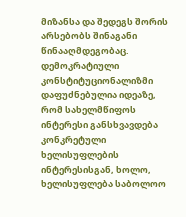მიზანსა და შედეგს შორის არსებობს შინაგანი წინააღმდეგობაც. დემოკრატიული კონსტიტუციონალიზმი დაფუძნებულია იდეაზე, რომ სახელმწიფოს ინტერესი განსხვავდება კონკრეტული ხელისუფლების ინტერესისგან, ხოლო, ხელისუფლება საბოლოო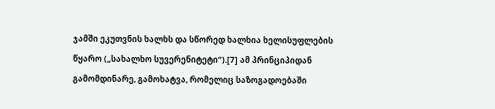ჯამში ეკუთვნის ხალხს და სწორედ ხალხია ხელისუფლების წყარო („სახალხო სუვერენიტეტი“).[7] ამ პრინციპიდან გამომდინარე, გამოხატვა, რომელიც საზოგადოებაში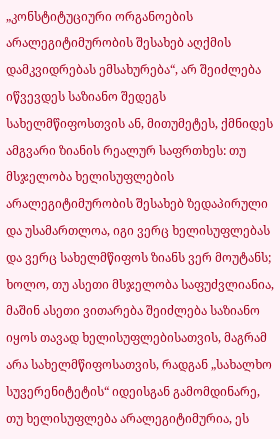„კონსტიტუციური ორგანოების არალეგიტიმურობის შესახებ აღქმის დამკვიდრებას ემსახურება“, არ შეიძლება იწვევდეს საზიანო შედეგს სახელმწიფოსთვის ან, მითუმეტეს, ქმნიდეს ამგვარი ზიანის რეალურ საფრთხეს: თუ მსჯელობა ხელისუფლების არალეგიტიმურობის შესახებ ზედაპირული და უსამართლოა, იგი ვერც ხელისუფლებას და ვერც სახელმწიფოს ზიანს ვერ მოუტანს; ხოლო, თუ ასეთი მსჯელობა საფუძვლიანია, მაშინ ასეთი ვითარება შეიძლება საზიანო იყოს თავად ხელისუფლებისათვის, მაგრამ არა სახელმწიფოსათვის, რადგან „სახალხო სუვერენიტეტის“ იდეისგან გამომდინარე, თუ ხელისუფლება არალეგიტიმურია, ეს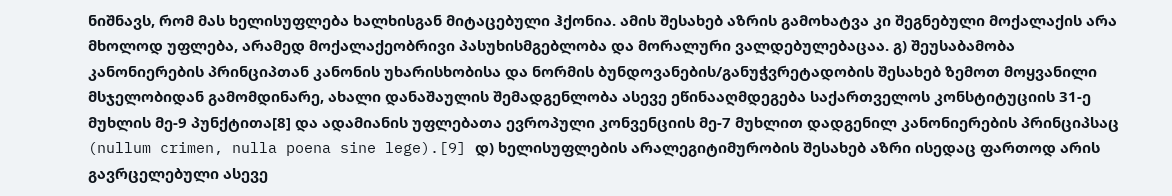ნიშნავს, რომ მას ხელისუფლება ხალხისგან მიტაცებული ჰქონია. ამის შესახებ აზრის გამოხატვა კი შეგნებული მოქალაქის არა მხოლოდ უფლება, არამედ მოქალაქეობრივი პასუხისმგებლობა და მორალური ვალდებულებაცაა. გ) შეუსაბამობა კანონიერების პრინციპთან კანონის უხარისხობისა და ნორმის ბუნდოვანების/განუჭვრეტადობის შესახებ ზემოთ მოყვანილი მსჯელობიდან გამომდინარე, ახალი დანაშაულის შემადგენლობა ასევე ეწინააღმდეგება საქართველოს კონსტიტუციის 31-ე მუხლის მე-9 პუნქტითა[8] და ადამიანის უფლებათა ევროპული კონვენციის მე-7 მუხლით დადგენილ კანონიერების პრინციპსაც (nullum crimen, nulla poena sine lege).[9] დ) ხელისუფლების არალეგიტიმურობის შესახებ აზრი ისედაც ფართოდ არის გავრცელებული ასევე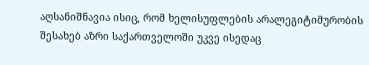აღსანიშნავია ისიც, რომ ხელისუფლების არალეგიტიმურობის შესახებ აზრი საქართველოში უკვე ისედაც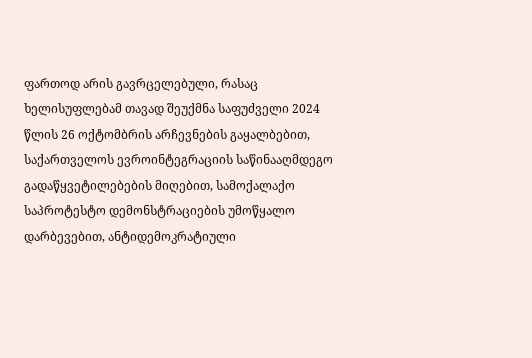ფართოდ არის გავრცელებული, რასაც ხელისუფლებამ თავად შეუქმნა საფუძველი 2024 წლის 26 ოქტომბრის არჩევნების გაყალბებით, საქართველოს ევროინტეგრაციის საწინააღმდეგო გადაწყვეტილებების მიღებით, სამოქალაქო საპროტესტო დემონსტრაციების უმოწყალო დარბევებით, ანტიდემოკრატიული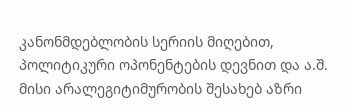კანონმდებლობის სერიის მიღებით, პოლიტიკური ოპონენტების დევნით და ა.შ. მისი არალეგიტიმურობის შესახებ აზრი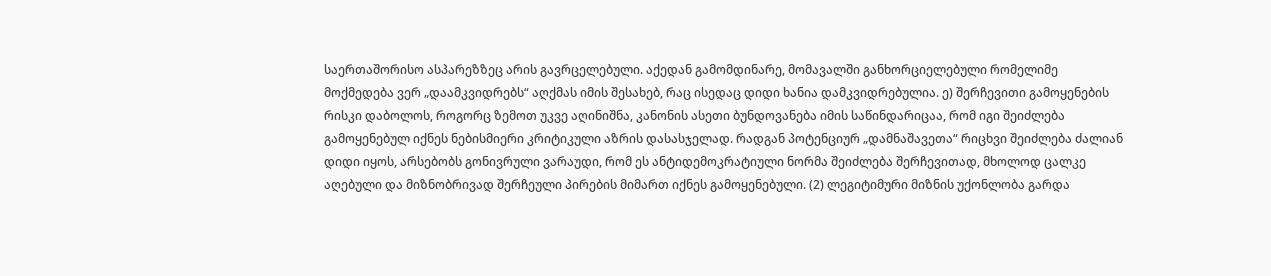საერთაშორისო ასპარეზზეც არის გავრცელებული. აქედან გამომდინარე, მომავალში განხორციელებული რომელიმე მოქმედება ვერ „დაამკვიდრებს“ აღქმას იმის შესახებ, რაც ისედაც დიდი ხანია დამკვიდრებულია. ე) შერჩევითი გამოყენების რისკი დაბოლოს, როგორც ზემოთ უკვე აღინიშნა, კანონის ასეთი ბუნდოვანება იმის საწინდარიცაა, რომ იგი შეიძლება გამოყენებულ იქნეს ნებისმიერი კრიტიკული აზრის დასასჯელად. რადგან პოტენციურ „დამნაშავეთა“ რიცხვი შეიძლება ძალიან დიდი იყოს, არსებობს გონივრული ვარაუდი, რომ ეს ანტიდემოკრატიული ნორმა შეიძლება შერჩევითად, მხოლოდ ცალკე აღებული და მიზნობრივად შერჩეული პირების მიმართ იქნეს გამოყენებული. (2) ლეგიტიმური მიზნის უქონლობა გარდა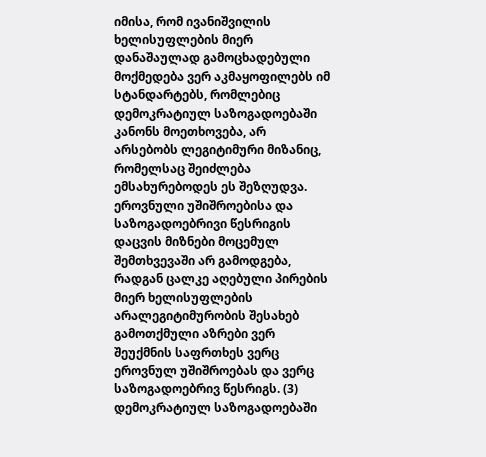იმისა, რომ ივანიშვილის ხელისუფლების მიერ დანაშაულად გამოცხადებული მოქმედება ვერ აკმაყოფილებს იმ სტანდარტებს, რომლებიც დემოკრატიულ საზოგადოებაში კანონს მოეთხოვება, არ არსებობს ლეგიტიმური მიზანიც, რომელსაც შეიძლება ემსახურებოდეს ეს შეზღუდვა. ეროვნული უშიშროებისა და საზოგადოებრივი წესრიგის დაცვის მიზნები მოცემულ შემთხვევაში არ გამოდგება, რადგან ცალკე აღებული პირების მიერ ხელისუფლების არალეგიტიმურობის შესახებ გამოთქმული აზრები ვერ შეუქმნის საფრთხეს ვერც ეროვნულ უშიშროებას და ვერც საზოგადოებრივ წესრიგს. (3) დემოკრატიულ საზოგადოებაში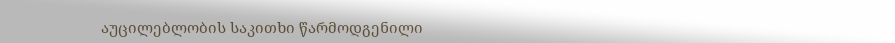აუცილებლობის საკითხი წარმოდგენილი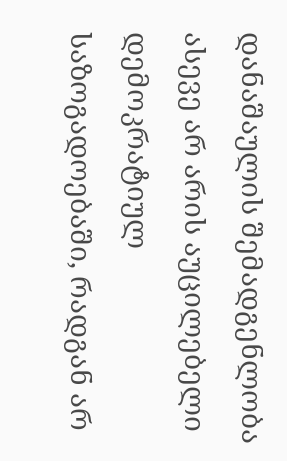დანაშაულის შემადგენლობა ასევე არ არის აუცილებელი დემოკრატიულ საზოგადოებაში, რადგან არ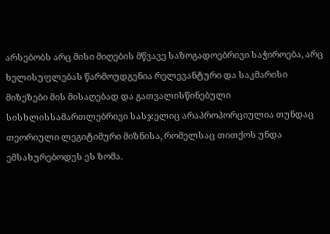არსებობს არც მისი მიღების მწვავე საზოგადოებრივი საჭიროება, არც ხელისუფლებას წარმოუდგენია რელევანტური და საკმარისი მიზეზები მის მისაღებად და გათვალისწინებული სისხლისსამართლებრივი სასჯელიც არაპროპორციულია თუნდაც თეორიული ლეგიტიმური მიზნისა, რომელსაც თითქოს უნდა ემსახურებოდეს ეს ზომა.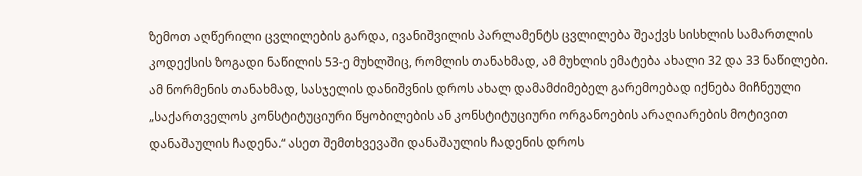ზემოთ აღწერილი ცვლილების გარდა, ივანიშვილის პარლამენტს ცვლილება შეაქვს სისხლის სამართლის კოდექსის ზოგადი ნაწილის 53-ე მუხლშიც, რომლის თანახმად, ამ მუხლის ემატება ახალი 32 და 33 ნაწილები. ამ ნორმენის თანახმად, სასჯელის დანიშვნის დროს ახალ დამამძიმებელ გარემოებად იქნება მიჩნეული „საქართველოს კონსტიტუციური წყობილების ან კონსტიტუციური ორგანოების არაღიარების მოტივით დანაშაულის ჩადენა.“ ასეთ შემთხვევაში დანაშაულის ჩადენის დროს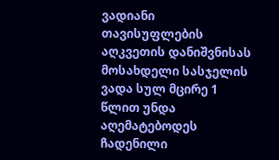ვადიანი თავისუფლების აღკვეთის დანიშვნისას მოსახდელი სასჯელის ვადა სულ მცირე 1 წლით უნდა აღემატებოდეს ჩადენილი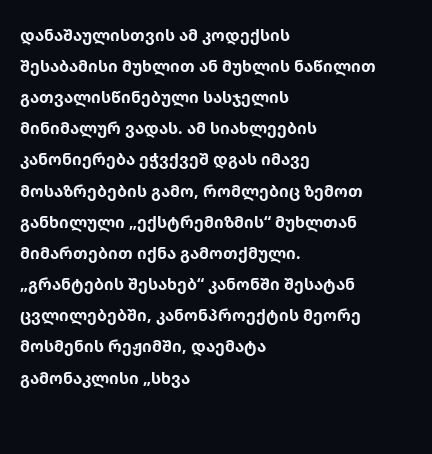დანაშაულისთვის ამ კოდექსის შესაბამისი მუხლით ან მუხლის ნაწილით გათვალისწინებული სასჯელის მინიმალურ ვადას. ამ სიახლეების კანონიერება ეჭვქვეშ დგას იმავე მოსაზრებების გამო, რომლებიც ზემოთ განხილული „ექსტრემიზმის“ მუხლთან მიმართებით იქნა გამოთქმული.
„გრანტების შესახებ“ კანონში შესატან ცვლილებებში, კანონპროექტის მეორე მოსმენის რეჟიმში, დაემატა გამონაკლისი „სხვა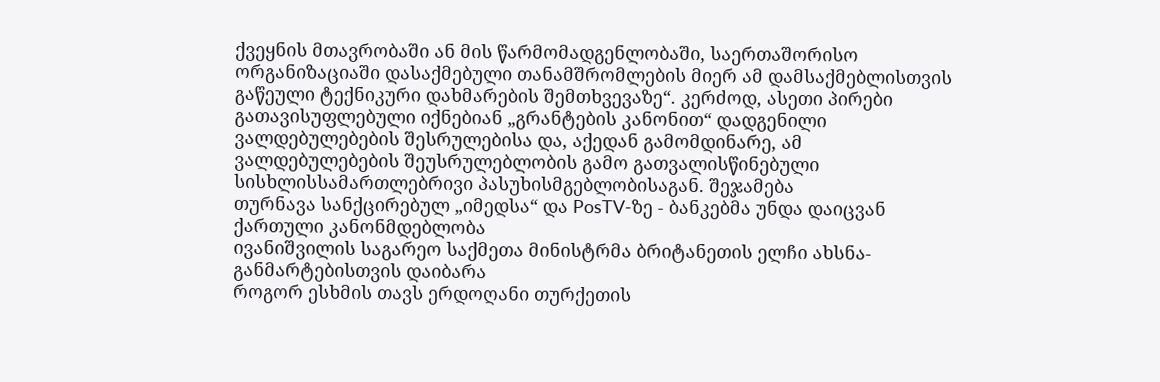ქვეყნის მთავრობაში ან მის წარმომადგენლობაში, საერთაშორისო ორგანიზაციაში დასაქმებული თანამშრომლების მიერ ამ დამსაქმებლისთვის გაწეული ტექნიკური დახმარების შემთხვევაზე“. კერძოდ, ასეთი პირები გათავისუფლებული იქნებიან „გრანტების კანონით“ დადგენილი ვალდებულებების შესრულებისა და, აქედან გამომდინარე, ამ ვალდებულებების შეუსრულებლობის გამო გათვალისწინებული სისხლისსამართლებრივი პასუხისმგებლობისაგან. შეჯამება
თურნავა სანქცირებულ „იმედსა“ და PosTV-ზე - ბანკებმა უნდა დაიცვან ქართული კანონმდებლობა
ივანიშვილის საგარეო საქმეთა მინისტრმა ბრიტანეთის ელჩი ახსნა-განმარტებისთვის დაიბარა
როგორ ესხმის თავს ერდოღანი თურქეთის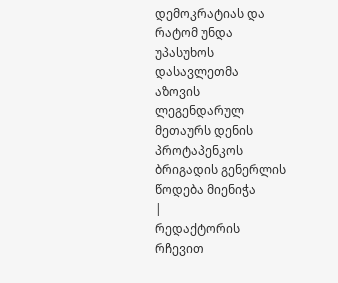დემოკრატიას და რატომ უნდა უპასუხოს დასავლეთმა
აზოვის ლეგენდარულ მეთაურს დენის პროტაპენკოს ბრიგადის გენერლის წოდება მიენიჭა
|
რედაქტორის რჩევით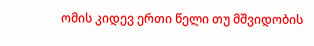ომის კიდევ ერთი წელი თუ მშვიდობის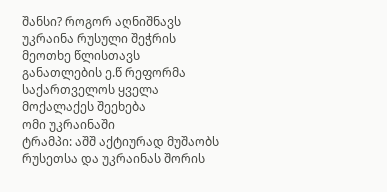შანსი? როგორ აღნიშნავს უკრაინა რუსული შეჭრის მეოთხე წლისთავს
განათლების ე.წ რეფორმა საქართველოს ყველა მოქალაქეს შეეხება
ომი უკრაინაში
ტრამპი: აშშ აქტიურად მუშაობს რუსეთსა და უკრაინას შორის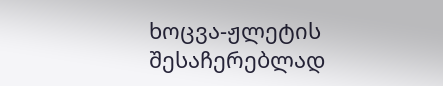ხოცვა-ჟლეტის შესაჩერებლად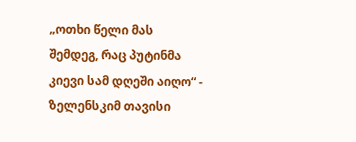„ოთხი წელი მას შემდეგ, რაც პუტინმა კიევი სამ დღეში აიღო“ - ზელენსკიმ თავისი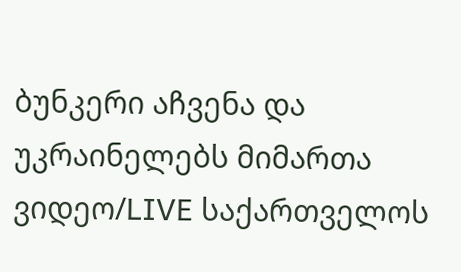ბუნკერი აჩვენა და უკრაინელებს მიმართა
ვიდეო/LIVE საქართველოს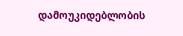დამოუკიდებლობის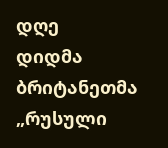დღე
დიდმა ბრიტანეთმა „რუსული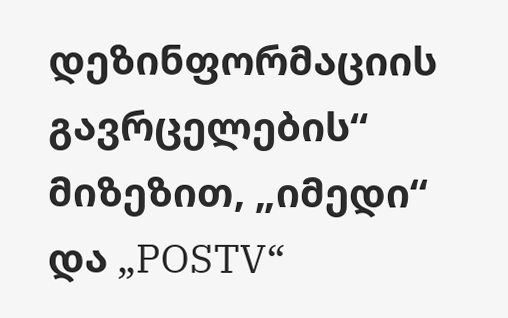დეზინფორმაციის გავრცელების“ მიზეზით, „იმედი“ და „POSTV“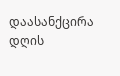დაასანქცირა
დღის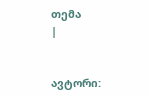თემა
|


ავტორი: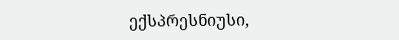ექსპრესნიუსი,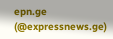epn.ge (@expressnews.ge)